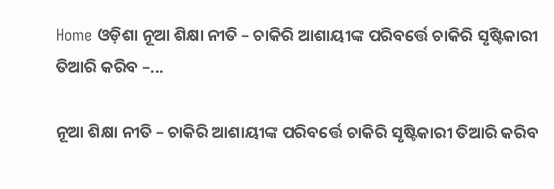Home ଓଡ଼ିଶା ନୂଆ ଶିକ୍ଷା ନୀତି – ଚାକିରି ଆଶାୟୀଙ୍କ ପରିବର୍ତ୍ତେ ଚାକିରି ସୃଷ୍ଟିକାରୀ ତିଆରି କରିବ –...

ନୂଆ ଶିକ୍ଷା ନୀତି – ଚାକିରି ଆଶାୟୀଙ୍କ ପରିବର୍ତ୍ତେ ଚାକିରି ସୃଷ୍ଟିକାରୀ ତିଆରି କରିବ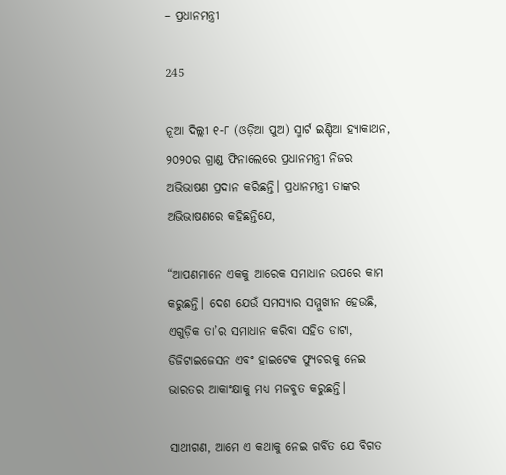– ପ୍ରଧାନମନ୍ତ୍ରୀ

245

ନୂଆ ଦିଲ୍ଲୀ ୧-୮ (ଓଡ଼ିଆ ପୁଅ) ସ୍ମାର୍ଟ ଇଣ୍ଡିଆ ହ୍ୟାକାଥନ, ୨୦୨୦ର ଗ୍ରାଣ୍ଡ ଫିନାଲେରେ ପ୍ରଧାନମନ୍ତ୍ରୀ ନିଜର ଅଭିଭାଷଣ ପ୍ରଦାନ କରିଛନ୍ତି। ପ୍ରଧାନମନ୍ତ୍ରୀ ତାଙ୍କର ଅଭିଭାଷଣରେ କହିଛନ୍ତିଯେ,

“ଆପଣମାନେ ଏକକୁ ଆରେକ ସମାଧାନ ଉପରେ କାମ କରୁଛନ୍ତି। ଦେଶ ଯେଉଁ ସମସ୍ୟାର ସମ୍ମୁଖୀନ ହେଉଛି, ଏଗୁଡ଼ିକ ତା’ର ସମାଧାନ କରିବା ସହିତ ଡାଟା, ଡିଜିଟାଇଜେସନ ଏବଂ ହାଇଟେକ ଫ୍ୟୁଚରକୁ ନେଇ ଭାରତର ଆକାଂକ୍ଷାକୁ ମଧ୍ୟ ମଜବୁତ କରୁଛନ୍ତି।

ସାଥୀଗଣ, ଆମେ ଏ କଥାକୁ ନେଇ ଗର୍ବିତ ଯେ ବିଗତ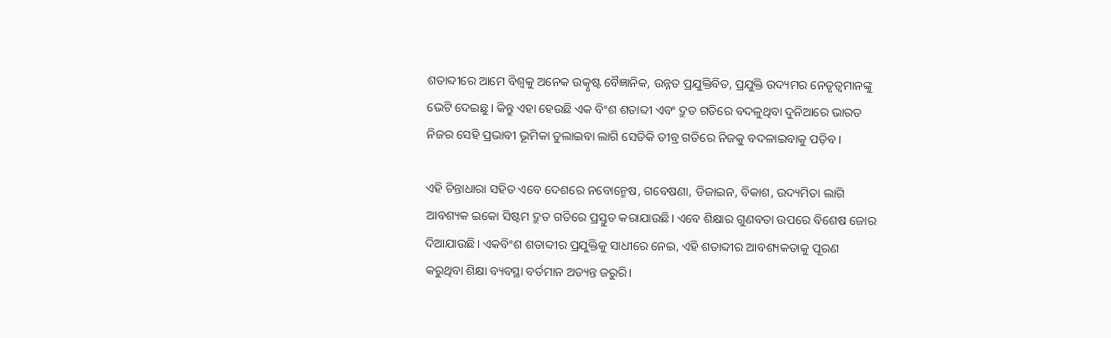ଶତାବ୍ଦୀରେ ଆମେ ବିଶ୍ୱକୁ ଅନେକ ଉତ୍କୃଷ୍ଟ ବୈଜ୍ଞାନିକ, ଉନ୍ନତ ପ୍ରଯୁକ୍ତିବିତ, ପ୍ରଯୁକ୍ତି ଉଦ୍ୟମର ନେତୃତ୍ୱମାନଙ୍କୁ ଭେଟି ଦେଇଛୁ। କିନ୍ତୁ ଏହା ହେଉଛି ଏକ ବିଂଶ ଶତାବ୍ଦୀ ଏବଂ ଦ୍ରୁତ ଗତିରେ ବଦଳୁଥିବା ଦୁନିଆରେ ଭାରତ ନିଜର ସେହି ପ୍ରଭାବୀ ଭୂମିକା ତୁଲାଇବା ଲାଗି ସେତିକି ତୀବ୍ର ଗତିରେ ନିଜକୁ ବଦଳାଇବାକୁ ପଡ଼ିବ।

ଏହି ଚିନ୍ତାଧାରା ସହିତ ଏବେ ଦେଶରେ ନବୋନ୍ମେଷ, ଗବେଷଣା, ଡିଜାଇନ, ବିକାଶ, ଉଦ୍ୟମିତା ଲାଗି ଆବଶ୍ୟକ ଇକୋ ସିଷ୍ଟମ ଦ୍ରୁତ ଗତିରେ ପ୍ରସ୍ତୁତ କରାଯାଉଛି। ଏବେ ଶିକ୍ଷାର ଗୁଣବତା ଉପରେ ବିଶେଷ ଜୋର ଦିଆଯାଉଛି। ଏକବିଂଶ ଶତାବ୍ଦୀର ପ୍ରଯୁକ୍ତିକୁ ସାଧୀରେ ନେଇ, ଏହି ଶତାବ୍ଦୀର ଆବଶ୍ୟକତାକୁ ପୂରଣ କରୁଥିବା ଶିକ୍ଷା ବ୍ୟବସ୍ଥା ବର୍ତମାନ ଅତ୍ୟନ୍ତ ଜରୁରି।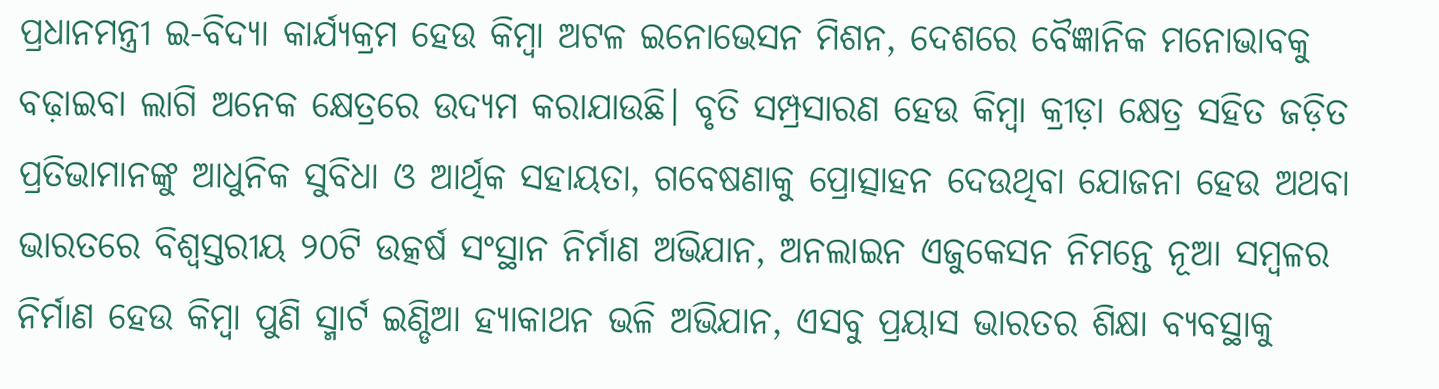ପ୍ରଧାନମନ୍ତ୍ରୀ ଇ-ବିଦ୍ୟା କାର୍ଯ୍ୟକ୍ରମ ହେଉ କିମ୍ବା ଅଟଳ ଇନୋଭେସନ ମିଶନ, ଦେଶରେ ବୈଜ୍ଞାନିକ ମନୋଭାବକୁ ବଢ଼ାଇବା ଲାଗି ଅନେକ କ୍ଷେତ୍ରରେ ଉଦ୍ୟମ କରାଯାଉଛି। ବୃତି ସମ୍ପ୍ରସାରଣ ହେଉ କିମ୍ବା କ୍ରୀଡ଼ା କ୍ଷେତ୍ର ସହିତ ଜଡ଼ିତ ପ୍ରତିଭାମାନଙ୍କୁ ଆଧୁନିକ ସୁବିଧା ଓ ଆର୍ଥିକ ସହାୟତା, ଗବେଷଣାକୁ ପ୍ରୋତ୍ସାହନ ଦେଉଥିବା ଯୋଜନା ହେଉ ଅଥବା ଭାରତରେ ବିଶ୍ୱସ୍ତରୀୟ ୨୦ଟି ଉତ୍କର୍ଷ ସଂସ୍ଥାନ ନିର୍ମାଣ ଅଭିଯାନ, ଅନଲାଇନ ଏଜୁକେସନ ନିମନ୍ତେ ନୂଆ ସମ୍ବଳର ନିର୍ମାଣ ହେଉ କିମ୍ବା ପୁଣି ସ୍ମାର୍ଟ ଇଣ୍ଡିଆ ହ୍ୟାକାଥନ ଭଳି ଅଭିଯାନ, ଏସବୁ ପ୍ରୟାସ ଭାରତର ଶିକ୍ଷା ବ୍ୟବସ୍ଥାକୁ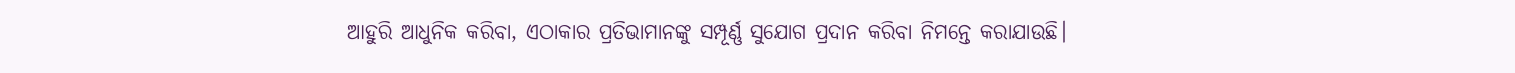ଆହୁରି ଆଧୁନିକ କରିବା, ଏଠାକାର ପ୍ରତିଭାମାନଙ୍କୁ ସମ୍ପୂର୍ଣ୍ଣ ସୁଯୋଗ ପ୍ରଦାନ କରିବା ନିମନ୍ତେ କରାଯାଉଛି।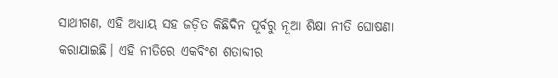ସାଥୀଗଣ, ଏହି ଅଧ୍ୟାୟ ସହ ଜଡ଼ିତ କିଛିଦିନ ପୂର୍ବରୁ ନୂଆ ଶିକ୍ଷା ନୀତି ଘୋଷଣା କରାଯାଇଛି। ଏହି ନୀତିରେ ଏକବିଂଶ ଶତାବ୍ଦୀର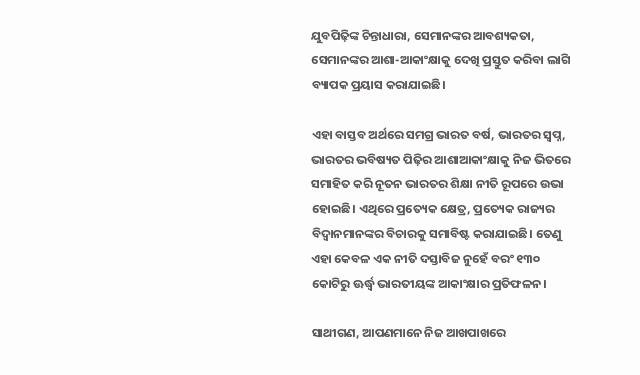ଯୁବପିଢ଼ିଙ୍କ ଚିନ୍ତାଧାରା, ସେମାନଙ୍କର ଆବଶ୍ୟକତା, ସେମାନଙ୍କର ଆଶା-ଆକାଂକ୍ଷାକୁ ଦେଖି ପ୍ରସ୍ତୁତ କରିବା ଲାଗି ବ୍ୟାପକ ପ୍ରୟାସ କରାଯାଇଛି।

ଏହା ବାସ୍ତବ ଅର୍ଥରେ ସମଗ୍ର ଭାରତ ବର୍ଷ, ଭାରତର ସ୍ୱପ୍ନ, ଭାରତର ଭବିଷ୍ୟତ ପିଢ଼ିର ଆଶାଆକାଂକ୍ଷାକୁ ନିଜ ଭିତରେ ସମାହିତ କରି ନୂତନ ଭାରତର ଶିକ୍ଷା ନୀତି ରୂପରେ ଉଭା ହୋଇଛି। ଏଥିରେ ପ୍ରତ୍ୟେକ କ୍ଷେତ୍ର, ପ୍ରତ୍ୟେକ ରାଜ୍ୟର ବିଦ୍ୱାନମାନଙ୍କର ବିଚାରକୁ ସମାବିଷ୍ଟ କରାଯାଇଛି। ତେଣୁ ଏହା କେବଳ ଏକ ନୀତି ଦସ୍ତାବିଜ ନୁହେଁ ବରଂ ୧୩୦ କୋଟିରୁ ଊର୍ଦ୍ଧ୍ୱ ଭାରତୀୟଙ୍କ ଆକାଂକ୍ଷାର ପ୍ରତିଫଳନ।

ସାଥୀଗଣ, ଆପଣମାନେ ନିଜ ଆଖପାଖରେ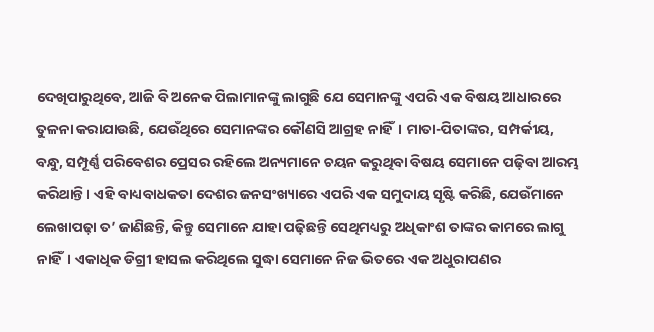ଦେଖିପାରୁଥିବେ, ଆଜି ବି ଅନେକ ପିଲାମାନଙ୍କୁ ଲାଗୁଛି ଯେ ସେମାନଙ୍କୁ ଏପରି ଏକ ବିଷୟ ଆଧାରରେ ତୁଳନା କରାଯାଉଛି, ଯେଉଁଥିରେ ସେମାନଙ୍କର କୌଣସି ଆଗ୍ରହ ନାହିଁ। ମାତା-ପିତାଙ୍କର, ସମ୍ପର୍କୀୟ, ବନ୍ଧୁ, ସମ୍ପୂର୍ଣ୍ଣ ପରିବେଶର ପ୍ରେସର ରହିଲେ ଅନ୍ୟମାନେ ଚୟନ କରୁଥିବା ବିଷୟ ସେମାନେ ପଢ଼ିବା ଆରମ୍ଭ କରିଥାନ୍ତି। ଏହି ବାଧ୍ୟବାଧକତା ଦେଶର ଜନସଂଖ୍ୟାରେ ଏପରି ଏକ ସମୁଦାୟ ସୃଷ୍ଟି କରିଛି, ଯେଉଁମାନେ ଲେଖାପଢ଼ା ତ’ ଜାଣିଛନ୍ତି, କିନ୍ତୁ ସେମାନେ ଯାହା ପଢ଼ିଛନ୍ତି ସେଥିମଧ୍ୟରୁ ଅଧିକାଂଶ ତାଙ୍କର କାମରେ ଲାଗୁ ନାହିଁ। ଏକାଧିକ ଡିଗ୍ରୀ ହାସଲ କରିଥିଲେ ସୁଦ୍ଧା ସେମାନେ ନିଜ ଭିତରେ ଏକ ଅଧୁରାପଣର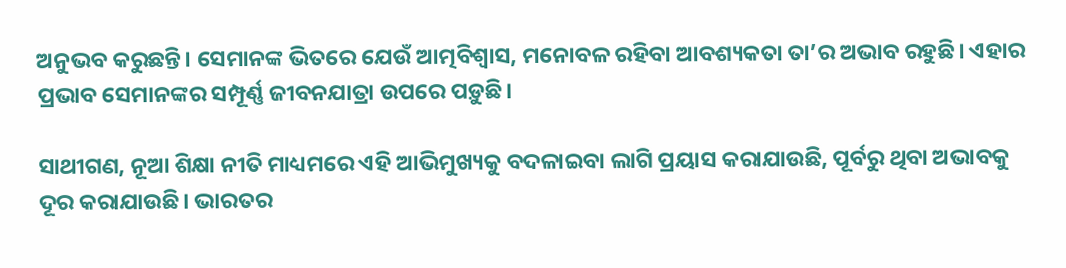ଅନୁଭବ କରୁଛନ୍ତି। ସେମାନଙ୍କ ଭିତରେ ଯେଉଁ ଆତ୍ମବିଶ୍ୱାସ, ମନୋବଳ ରହିବା ଆବଶ୍ୟକତା ତା’ର ଅଭାବ ରହୁଛି। ଏହାର ପ୍ରଭାବ ସେମାନଙ୍କର ସମ୍ପୂର୍ଣ୍ଣ ଜୀବନଯାତ୍ରା ଉପରେ ପଡ଼ୁଛି।

ସାଥୀଗଣ, ନୂଆ ଶିକ୍ଷା ନୀତି ମାଧ୍ୟମରେ ଏହି ଆଭିମୁଖ୍ୟକୁ ବଦଳାଇବା ଲାଗି ପ୍ରୟାସ କରାଯାଉଛି, ପୂର୍ବରୁ ଥିବା ଅଭାବକୁ ଦୂର କରାଯାଉଛି। ଭାରତର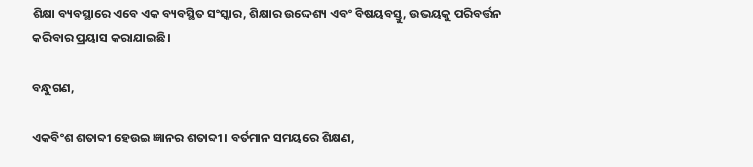ଶିକ୍ଷା ବ୍ୟବସ୍ଥାରେ ଏବେ ଏକ ବ୍ୟବସ୍ଥିତ ସଂସ୍କାର, ଶିକ୍ଷାର ଉଦ୍ଦେଶ୍ୟ ଏବଂ ବିଷୟବସ୍ତୁ, ଉଭୟକୁ ପରିବର୍ତ୍ତନ କରିବାର ପ୍ରୟାସ କରାଯାଇଛି।

ବନ୍ଧୁଗଣ,

ଏକବିଂଶ ଶତାବ୍ଦୀ ହେଉଇ ଜ୍ଞାନର ଶତାବ୍ଦୀ। ବର୍ତମାନ ସମୟରେ ଶିକ୍ଷଣ,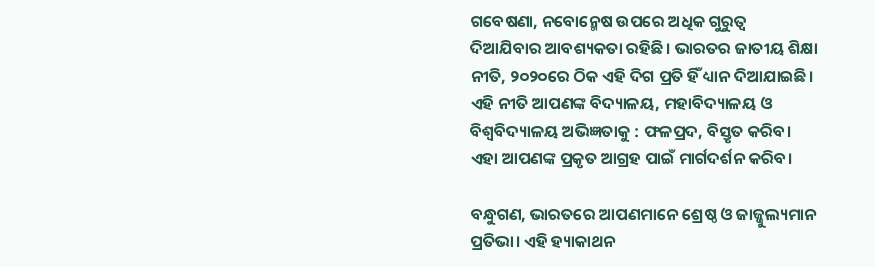ଗବେଷଣା, ନବୋନ୍ମେଷ ଉପରେ ଅଧିକ ଗୁରୁତ୍ୱ ଦିଆଯିବାର ଆବଶ୍ୟକତା ରହିଛି। ଭାରତର ଜାତୀୟ ଶିକ୍ଷା ନୀତି, ୨୦୨୦ରେ ଠିକ ଏହି ଦିଗ ପ୍ରତି ହିଁ ଧ୍ୟାନ ଦିଆଯାଇଛି। ଏହି ନୀତି ଆପଣଙ୍କ ବିଦ୍ୟାଳୟ, ମହାବିଦ୍ୟାଳୟ ଓ ବିଶ୍ୱବିଦ୍ୟାଳୟ ଅଭିଜ୍ଞତାକୁ : ଫଳପ୍ରଦ, ବିସ୍ତୃତ କରିବ। ଏହା ଆପଣଙ୍କ ପ୍ରକୃତ ଆଗ୍ରହ ପାଇଁ ମାର୍ଗଦର୍ଶନ କରିବ।

ବନ୍ଧୁଗଣ, ଭାରତରେ ଆପଣମାନେ ଶ୍ରେଷ୍ଠ ଓ ଜାଜ୍ଜୁଲ୍ୟମାନ ପ୍ରତିଭା। ଏହି ହ୍ୟାକାଥନ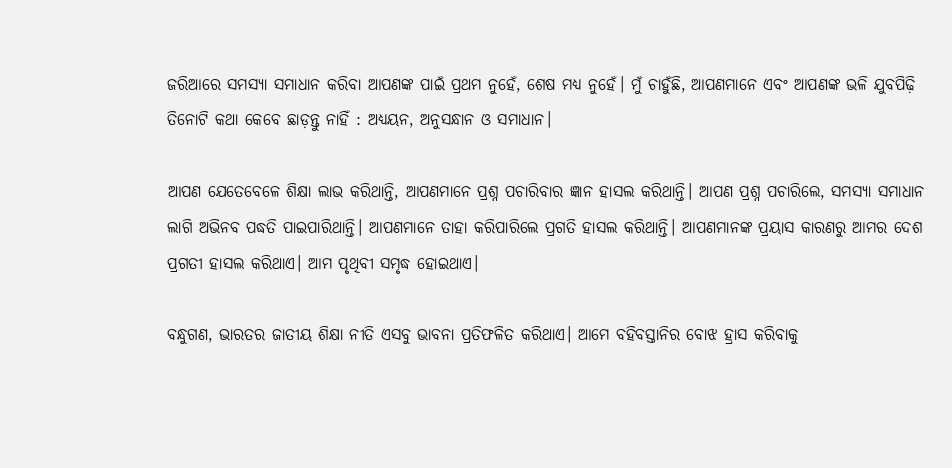ଜରିଆରେ ସମସ୍ୟା ସମାଧାନ କରିବା ଆପଣଙ୍କ ପାଇଁ ପ୍ରଥମ ନୁହେଁ, ଶେଷ ମଧ୍ୟ ନୁହେଁ। ମୁଁ ଚାହୁଁଛି, ଆପଣମାନେ ଏବଂ ଆପଣଙ୍କ ଭଳି ଯୁବପିଢ଼ି ତିନୋଟି କଥା କେବେ ଛାଡ଼ନ୍ତୁ ନାହିଁ : ଅଧ୍ୟୟନ, ଅନୁସନ୍ଧାନ ଓ ସମାଧାନ।

ଆପଣ ଯେତେବେଳେ ଶିକ୍ଷା ଲାଭ କରିଥାନ୍ତି, ଆପଣମାନେ ପ୍ରଶ୍ନ ପଚାରିବାର ଜ୍ଞାନ ହାସଲ କରିଥାନ୍ତି। ଆପଣ ପ୍ରଶ୍ନ ପଚାରିଲେ, ସମସ୍ୟା ସମାଧାନ ଲାଗି ଅଭିନବ ପଦ୍ଧତି ପାଇପାରିଥାନ୍ତି। ଆପଣମାନେ ତାହା କରିପାରିଲେ ପ୍ରଗତି ହାସଲ କରିଥାନ୍ତି। ଆପଣମାନଙ୍କ ପ୍ରୟାସ କାରଣରୁ ଆମର ଦେଶ ପ୍ରଗତୀ ହାସଲ କରିଥାଏ। ଆମ ପୃଥିବୀ ସମୃଦ୍ଧ ହୋଇଥାଏ।

ବନ୍ଧୁଗଣ, ଭାରତର ଜାତୀୟ ଶିକ୍ଷା ନୀତି ଏସବୁ ଭାବନା ପ୍ରତିଫଳିତ କରିଥାଏ। ଆମେ ବହିବସ୍ତାନିର ବୋଝ ହ୍ରାସ କରିବାକୁ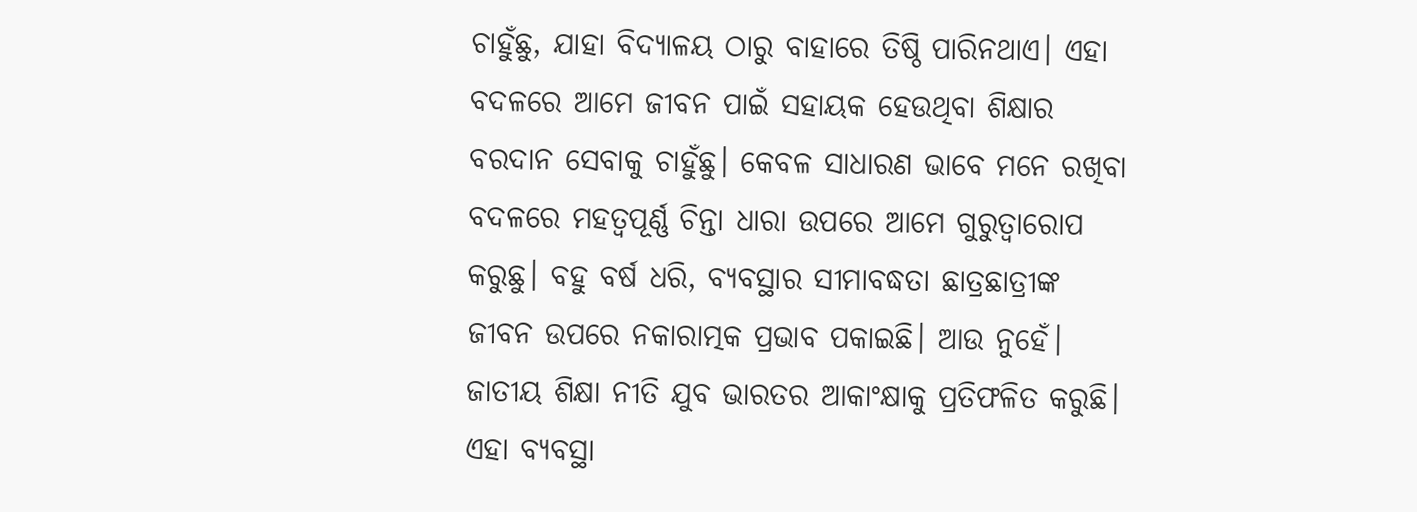ଚାହୁଁଛୁ, ଯାହା ବିଦ୍ୟାଳୟ ଠାରୁ ବାହାରେ ତିଷ୍ଠି ପାରିନଥାଏ। ଏହା ବଦଳରେ ଆମେ ଜୀବନ ପାଇଁ ସହାୟକ ହେଉଥିବା ଶିକ୍ଷାର ବରଦାନ ସେବାକୁ ଚାହୁଁଛୁ। କେବଳ ସାଧାରଣ ଭାବେ ମନେ ରଖିବା ବଦଳରେ ମହତ୍ୱପୂର୍ଣ୍ଣ ଚିନ୍ତା ଧାରା ଉପରେ ଆମେ ଗୁରୁତ୍ୱାରୋପ କରୁଛୁ। ବହୁ ବର୍ଷ ଧରି, ବ୍ୟବସ୍ଥାର ସୀମାବଦ୍ଧତା ଛାତ୍ରଛାତ୍ରୀଙ୍କ ଜୀବନ ଉପରେ ନକାରାତ୍ମକ ପ୍ରଭାବ ପକାଇଛି। ଆଉ ନୁହେଁ। ଜାତୀୟ ଶିକ୍ଷା ନୀତି ଯୁବ ଭାରତର ଆକାଂକ୍ଷାକୁ ପ୍ରତିଫଳିତ କରୁଛି। ଏହା ବ୍ୟବସ୍ଥା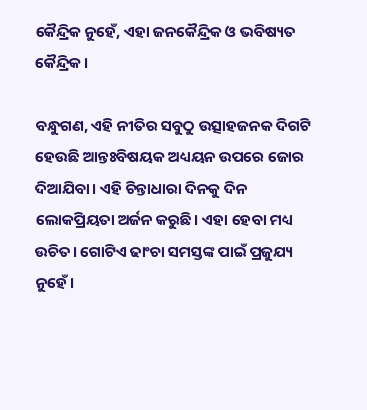କୈନ୍ଦ୍ରିକ ନୁହେଁ, ଏହା ଜନକୈନ୍ଦ୍ରିକ ଓ ଭବିଷ୍ୟତ କୈନ୍ଦ୍ରିକ।

ବନ୍ଧୁଗଣ, ଏହି ନୀତିର ସବୁଠୁ ଉତ୍ସାହଜନକ ଦିଗଟି ହେଉଛି ଆନ୍ତଃବିଷୟକ ଅଧ୍ୟୟନ ଉପରେ ଜୋର ଦିଆଯିବା। ଏହି ଚିନ୍ତାଧାରା ଦିନକୁ ଦିନ ଲୋକପ୍ରିୟତା ଅର୍ଜନ କରୁଛି। ଏହା ହେବା ମଧ୍ୟ ଉଚିତ। ଗୋଟିଏ ଢାଂଚା ସମସ୍ତଙ୍କ ପାଇଁ ପ୍ରଜୁଯ୍ୟ ନୁହେଁ।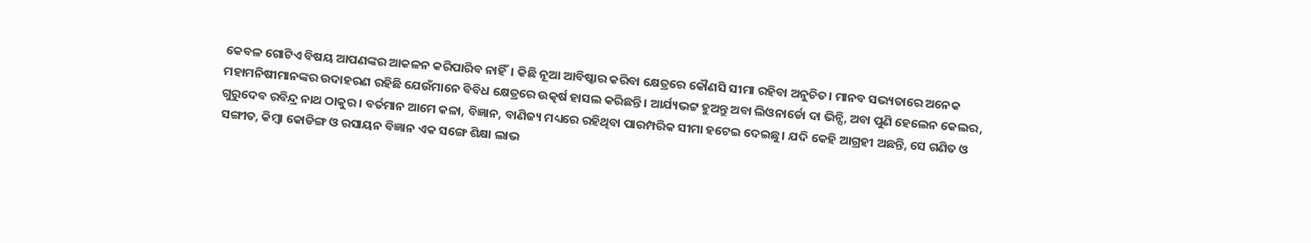କେବଳ ଗୋଟିଏ ବିଷୟ ଆପଣଙ୍କର ଆକଳନ କରିପାରିବ ନାହିଁ। କିଛି ନୂଆ ଆବିଷ୍କାର କରିବା କ୍ଷେତ୍ରରେ କୌଣସି ସୀମା ରହିବା ଅନୁଚିତ। ମାନବ ସଭ୍ୟତାରେ ଅନେକ ମହାମନିଷୀମାନଙ୍କର ଉଦାହରଣ ରହିଛି ଯେଉଁମାନେ ବିବିଧ କ୍ଷେତ୍ରରେ ଉତ୍କର୍ଷ ହାସଲ କରିଛନ୍ତି। ଆର୍ଯ୍ୟଭଟ୍ଟ ହୁଅନ୍ତୁ ଅବା ଲିଓନାର୍ଡୋ ଦା ଭିନ୍ସି, ଅବା ପୁଣି ହେଲେନ କେଲର, ଗୁରୁଦେବ ରବିନ୍ଦ୍ର ନାଥ ଠାକୁର। ବର୍ତମାନ ଆମେ କଳା, ବିଜ୍ଞାନ, ବାଣିଜ୍ୟ ମଧ୍ୟରେ ରହିଥିବା ପାରମ୍ପରିକ ସୀମା ହଟେଇ ଦେଇଛୁ। ଯଦି କେହି ଆଗ୍ରହୀ ଅଛନ୍ତି, ସେ ଗଣିତ ଓ ସଙ୍ଗୀତ, କିମ୍ବା କୋଡିଙ୍ଗ ଓ ରସାୟନ ବିଜ୍ଞାନ ଏକ ସଙ୍ଗେ ଶିକ୍ଷା ଲାଭ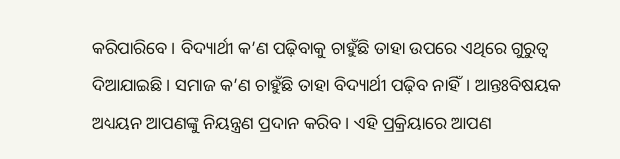କରିପାରିବେ। ବିଦ୍ୟାର୍ଥୀ କ’ଣ ପଢ଼ିବାକୁ ଚାହୁଁଛି ତାହା ଉପରେ ଏଥିରେ ଗୁରୁତ୍ୱ ଦିଆଯାଇଛି। ସମାଜ କ’ଣ ଚାହୁଁଛି ତାହା ବିଦ୍ୟାର୍ଥୀ ପଢ଼ିବ ନାହିଁ। ଆନ୍ତଃବିଷୟକ ଅଧ୍ୟୟନ ଆପଣଙ୍କୁ ନିୟନ୍ତ୍ରଣ ପ୍ରଦାନ କରିବ। ଏହି ପ୍ରକ୍ରିୟାରେ ଆପଣ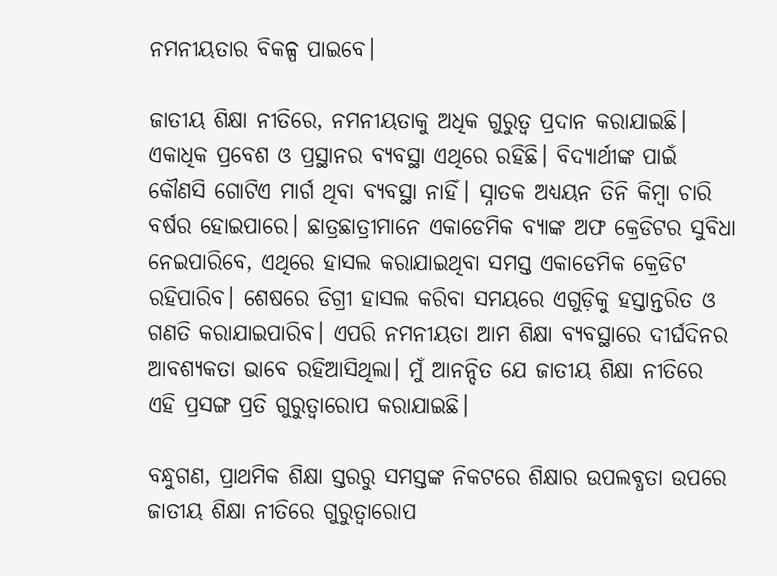ନମନୀୟତାର ବିକଳ୍ପ ପାଇବେ।

ଜାତୀୟ ଶିକ୍ଷା ନୀତିରେ, ନମନୀୟତାକୁ ଅଧିକ ଗୁରୁତ୍ୱ ପ୍ରଦାନ କରାଯାଇଛି। ଏକାଧିକ ପ୍ରବେଶ ଓ ପ୍ରସ୍ଥାନର ବ୍ୟବସ୍ଥା ଏଥିରେ ରହିଛି। ବିଦ୍ୟାର୍ଥୀଙ୍କ ପାଇଁ କୌଣସି ଗୋଟିଏ ମାର୍ଗ ଥିବା ବ୍ୟବସ୍ଥା ନାହିଁ। ସ୍ନାତକ ଅଧ୍ୟୟନ ତିନି କିମ୍ବା ଚାରି ବର୍ଷର ହୋଇପାରେ। ଛାତ୍ରଛାତ୍ରୀମାନେ ଏକାଡେମିକ ବ୍ୟାଙ୍କ ଅଫ କ୍ରେଡିଟର ସୁବିଧା ନେଇପାରିବେ, ଏଥିରେ ହାସଲ କରାଯାଇଥିବା ସମସ୍ତ ଏକାଡେମିକ କ୍ରେଡିଟ ରହିପାରିବ। ଶେଷରେ ଡିଗ୍ରୀ ହାସଲ କରିବା ସମୟରେ ଏଗୁଡ଼ିକୁ ହସ୍ତାନ୍ତରିତ ଓ ଗଣତି କରାଯାଇପାରିବ। ଏପରି ନମନୀୟତା ଆମ ଶିକ୍ଷା ବ୍ୟବସ୍ଥାରେ ଦୀର୍ଘଦିନର ଆବଶ୍ୟକତା ଭାବେ ରହିଆସିଥିଲା। ମୁଁ ଆନନ୍ଦିତ ଯେ ଜାତୀୟ ଶିକ୍ଷା ନୀତିରେ ଏହି ପ୍ରସଙ୍ଗ ପ୍ରତି ଗୁରୁତ୍ୱାରୋପ କରାଯାଇଛି।

ବନ୍ଧୁଗଣ, ପ୍ରାଥମିକ ଶିକ୍ଷା ସ୍ତରରୁ ସମସ୍ତଙ୍କ ନିକଟରେ ଶିକ୍ଷାର ଉପଲବ୍ଧତା ଉପରେ ଜାତୀୟ ଶିକ୍ଷା ନୀତିରେ ଗୁରୁତ୍ୱାରୋପ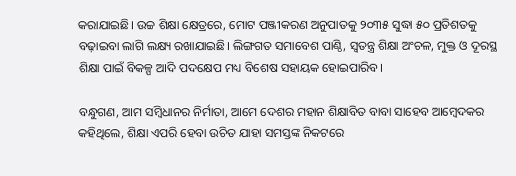କରାଯାଇଛି। ଉଚ୍ଚ ଶିକ୍ଷା କ୍ଷେତ୍ରରେ, ମୋଟ ପଞ୍ଜୀକରଣ ଅନୁପାତକୁ ୨୦୩୫ ସୁଦ୍ଧା ୫୦ ପ୍ରତିଶତକୁ ବଢ଼ାଇବା ଲାଗି ଲକ୍ଷ୍ୟ ରଖାଯାଇଛି। ଲିଙ୍ଗଗତ ସମାବେଶ ପାଣ୍ଠି, ସ୍ୱତନ୍ତ୍ର ଶିକ୍ଷା ଅଂଚଳ, ମୁକ୍ତ ଓ ଦୂରସ୍ଥ ଶିକ୍ଷା ପାଇଁ ବିକଳ୍ପ ଆଦି ପଦକ୍ଷେପ ମଧ୍ୟ ବିଶେଷ ସହାୟକ ହୋଇପାରିବ।

ବନ୍ଧୁଗଣ, ଆମ ସମ୍ବିଧାନର ନିର୍ମାତା, ଆମେ ଦେଶର ମହାନ ଶିକ୍ଷାବିତ ବାବା ସାହେବ ଆମ୍ବେଦକର କହିଥିଲେ, ଶିକ୍ଷା ଏପରି ହେବା ଉଚିତ ଯାହା ସମସ୍ତଙ୍କ ନିକଟରେ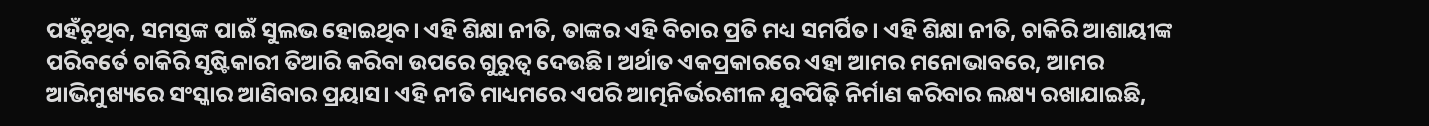ପହଁଚୁଥିବ, ସମସ୍ତଙ୍କ ପାଇଁ ସୁଲଭ ହୋଇଥିବ। ଏହି ଶିକ୍ଷା ନୀତି, ତାଙ୍କର ଏହି ବିଚାର ପ୍ରତି ମଧ୍ୟ ସମର୍ପିତ। ଏହି ଶିକ୍ଷା ନୀତି, ଚାକିରି ଆଶାୟୀଙ୍କ ପରିବର୍ତେ ଚାକିରି ସୃଷ୍ଟିକାରୀ ତିଆରି କରିବା ଉପରେ ଗୁରୁତ୍ୱ ଦେଉଛି। ଅର୍ଥାତ ଏକପ୍ରକାରରେ ଏହା ଆମର ମନୋଭାବରେ, ଆମର ଆଭିମୁଖ୍ୟରେ ସଂସ୍କାର ଆଣିବାର ପ୍ରୟାସ। ଏହି ନୀତି ମାଧ୍ୟମରେ ଏପରି ଆତ୍ମନିର୍ଭରଶୀଳ ଯୁବପିଢ଼ି ନିର୍ମାଣ କରିବାର ଲକ୍ଷ୍ୟ ରଖାଯାଇଛି,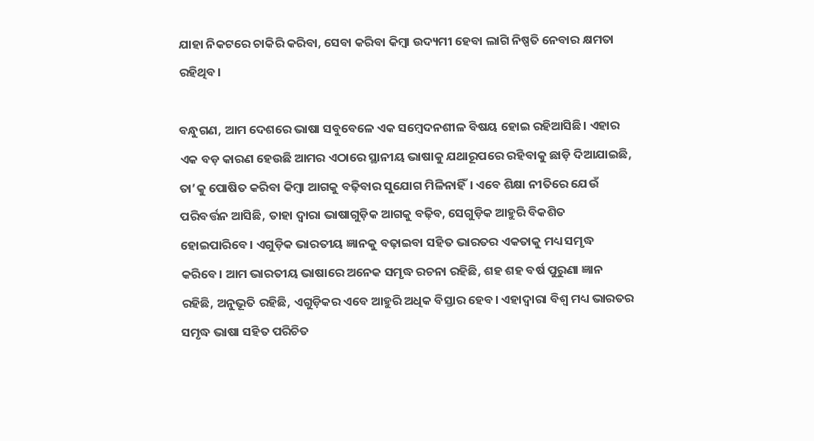ଯାହା ନିକଟରେ ଚାକିରି କରିବା, ସେବା କରିବା କିମ୍ବା ଉଦ୍ୟମୀ ହେବା ଲାଗି ନିଷ୍ପତି ନେବାର କ୍ଷମତା ରହିଥିବ।

ବନ୍ଧୁଗଣ, ଆମ ଦେଶରେ ଭାଷା ସବୁବେଳେ ଏକ ସମ୍ବେଦନଶୀଳ ବିଷୟ ହୋଇ ରହିଆସିଛି। ଏହାର ଏକ ବଡ଼ କାରଣ ହେଉଛି ଆମର ଏଠାରେ ସ୍ଥାନୀୟ ଭାଷାକୁ ଯଥାରୂପରେ ରହିବାକୁ ଛାଡ଼ି ଦିଆଯାଇଛି, ତା’କୁ ପୋଷିତ କରିବା କିମ୍ବା ଆଗକୁ ବଢ଼ିବାର ସୁଯୋଗ ମିଳିନାହିଁ। ଏବେ ଶିକ୍ଷା ନୀତିରେ ଯେଉଁ ପରିବର୍ତ୍ତନ ଆସିଛି, ତାହା ଦ୍ୱାରା ଭାଷାଗୁଡ଼ିକ ଆଗକୁ ବଢ଼ିବ, ସେଗୁଡ଼ିକ ଆହୁରି ବିକଶିତ ହୋଇପାରିବେ। ଏଗୁଡ଼ିକ ଭାରତୀୟ ଜ୍ଞାନକୁ ବଢ଼ାଇବା ସହିତ ଭାରତର ଏକତାକୁ ମଧ୍ୟ ସମୃଦ୍ଧ କରିବେ। ଆମ ଭାରତୀୟ ଭାଷାରେ ଅନେକ ସମୃଦ୍ଧ ରଚନା ରହିଛି, ଶହ ଶହ ବର୍ଷ ପୁରୁଣା ଜ୍ଞାନ ରହିଛି, ଅନୁଭୂତି ରହିଛି, ଏଗୁଡ଼ିକର ଏବେ ଆହୁରି ଅଧିକ ବିସ୍ତାର ହେବ। ଏହାଦ୍ୱାରା ବିଶ୍ୱ ମଧ୍ୟ ଭାରତର ସମୃଦ୍ଧ ଭାଷା ସହିତ ପରିଚିତ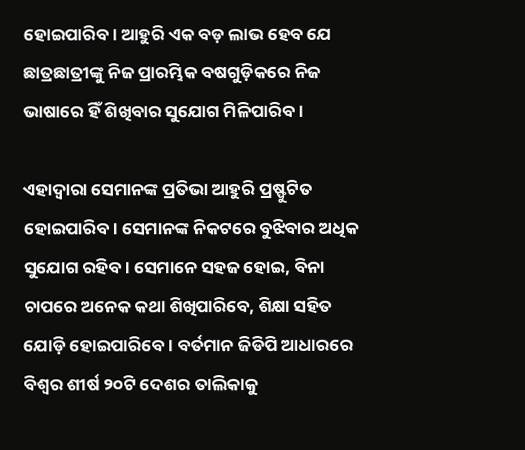ହୋଇପାରିବ। ଆହୁରି ଏକ ବଡ଼ ଲାଭ ହେବ ଯେ ଛାତ୍ରଛାତ୍ରୀଙ୍କୁ ନିଜ ପ୍ରାରମ୍ଭିକ ବଷଗୁଡ଼ିକରେ ନିଜ ଭାଷାରେ ହିଁ ଶିଖିବାର ସୁଯୋଗ ମିଳିପାରିବ।

ଏହାଦ୍ୱାରା ସେମାନଙ୍କ ପ୍ରତିଭା ଆହୁରି ପ୍ରଷ୍ଫୁଟିତ ହୋଇପାରିବ। ସେମାନଙ୍କ ନିକଟରେ ବୁଝିବାର ଅଧିକ ସୁଯୋଗ ରହିବ। ସେମାନେ ସହଜ ହୋଇ, ବିନା ଚାପରେ ଅନେକ କଥା ଶିଖିପାରିବେ, ଶିକ୍ଷା ସହିତ ଯୋଡ଼ି ହୋଇପାରିବେ। ବର୍ତମାନ ଜିଡିପି ଆଧାରରେ ବିଶ୍ୱର ଶୀର୍ଷ ୨୦ଟି ଦେଶର ତାଲିକାକୁ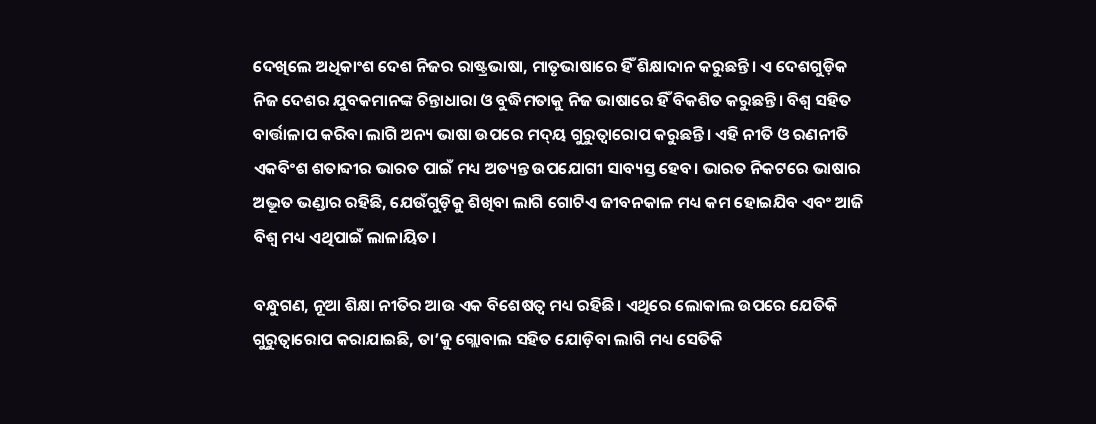ଦେଖିଲେ ଅଧିକାଂଶ ଦେଶ ନିଜର ରାଷ୍ଟ୍ରଭାଷା, ମାତୃଭାଷାରେ ହିଁ ଶିକ୍ଷାଦାନ କରୁଛନ୍ତି। ଏ ଦେଶଗୁଡ଼ିକ ନିଜ ଦେଶର ଯୁବକମାନଙ୍କ ଚିନ୍ତାଧାରା ଓ ବୁଦ୍ଧିମତାକୁ ନିଜ ଭାଷାରେ ହିଁ ବିକଶିତ କରୁଛନ୍ତି। ବିଶ୍ୱ ସହିତ ବାର୍ତ୍ତାଳାପ କରିବା ଲାଗି ଅନ୍ୟ ଭାଷା ଉପରେ ମଦ୍‌ୟ ଗୁରୁତ୍ୱାରୋପ କରୁଛନ୍ତି। ଏହି ନୀତି ଓ ରଣନୀତି ଏକବିଂଶ ଶତାବ୍ଦୀର ଭାରତ ପାଇଁ ମଧ୍ୟ ଅତ୍ୟନ୍ତ ଉପଯୋଗୀ ସାବ୍ୟସ୍ତ ହେବ। ଭାରତ ନିକଟରେ ଭାଷାର ଅଦ୍ଭୂତ ଭଣ୍ଡାର ରହିଛି, ଯେଉଁଗୁଡ଼ିକୁ ଶିଖିବା ଲାଗି ଗୋଟିଏ ଜୀବନକାଳ ମଧ୍ୟ କମ ହୋଇଯିବ ଏବଂ ଆଜି ବିଶ୍ୱ ମଧ୍ୟ ଏଥିପାଇଁ ଲାଳାୟିତ।

ବନ୍ଧୁଗଣ, ନୂଆ ଶିକ୍ଷା ନୀତିର ଆଉ ଏକ ବିଶେଷତ୍ୱ ମଧ୍ୟ ରହିଛି। ଏଥିରେ ଲୋକାଲ ଉପରେ ଯେତିକି ଗୁରୁତ୍ୱାରୋପ କରାଯାଇଛି, ତା’କୁ ଗ୍ଲୋବାଲ ସହିତ ଯୋଡ଼ିବା ଲାଗି ମଧ୍ୟ ସେତିକି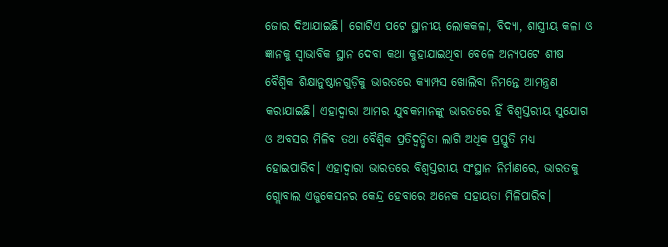ଜୋର ଦିଆଯାଇଛି। ଗୋଟିଏ ପଟେ ସ୍ଥାନୀୟ ଲୋକକଳା, ବିଦ୍ୟା, ଶାସ୍ତ୍ରୀୟ କଳା ଓ ଜ୍ଞାନକୁ ସ୍ୱାଭାବିକ ସ୍ଥାନ ଦେବା କଥା କୁହାଯାଇଥିବା ବେଳେ ଅନ୍ୟପଟେ ଶୀଷ ବୈଶ୍ୱିକ ଶିକ୍ଷାନୁଷ୍ଠାନଗୁଡ଼ିକୁ ଭାରତରେ କ୍ୟାମ୍ପସ ଖୋଲିବା ନିମନ୍ତେ ଆମନ୍ତ୍ରଣ କରାଯାଇଛି। ଏହାଦ୍ୱାରା ଆମର ଯୁବକମାନଙ୍କୁ ଭାରତରେ ହିଁ ବିଶ୍ୱସ୍ତରୀୟ ସୁଯୋଗ ଓ ଅବସର ମିଳିବ ତଥା ବୈଶ୍ୱିକ ପ୍ରତିଦ୍ୱନ୍ଦ୍ୱିତା ଲାଗି ଅଧିକ ପ୍ରସ୍ତୁତି ମଧ୍ୟ ହୋଇପାରିବ। ଏହାଦ୍ୱାରା ଭାରତରେ ବିଶ୍ୱସ୍ତରୀୟ ସଂସ୍ଥାନ ନିର୍ମାଣରେ, ଭାରତକୁ ଗ୍ଲୋବାଲ ଏଜୁକେସନର କେନ୍ଦ୍ର ହେବାରେ ଅନେକ ସହାୟତା ମିଳିପାରିବ।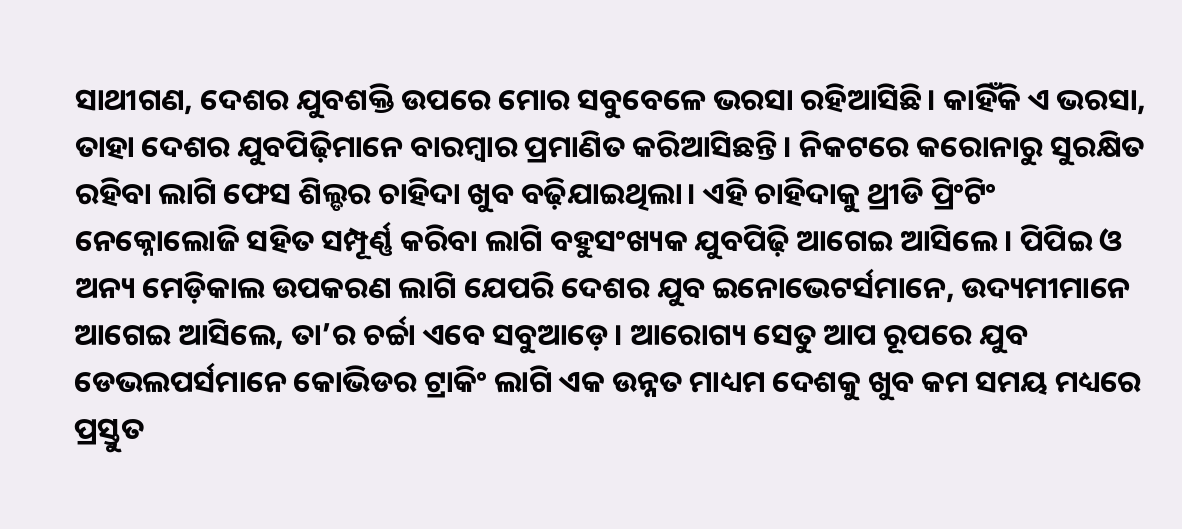ସାଥୀଗଣ, ଦେଶର ଯୁବଶକ୍ତି ଉପରେ ମୋର ସବୁବେଳେ ଭରସା ରହିଆସିଛି। କାହିଁକି ଏ ଭରସା, ତାହା ଦେଶର ଯୁବପିଢ଼ିମାନେ ବାରମ୍ବାର ପ୍ରମାଣିତ କରିଆସିଛନ୍ତି। ନିକଟରେ କରୋନାରୁ ସୁରକ୍ଷିତ ରହିବା ଲାଗି ଫେସ ଶିଲ୍ଡର ଚାହିଦା ଖୁବ ବଢ଼ିଯାଇଥିଲା। ଏହି ଚାହିଦାକୁ ଥ୍ରୀଡି ପ୍ରିଂଟିଂ ନେକ୍ନୋଲୋଜି ସହିତ ସମ୍ପୂର୍ଣ୍ଣ କରିବା ଲାଗି ବହୁସଂଖ୍ୟକ ଯୁବପିଢ଼ି ଆଗେଇ ଆସିଲେ। ପିପିଇ ଓ ଅନ୍ୟ ମେଡ଼ିକାଲ ଉପକରଣ ଲାଗି ଯେପରି ଦେଶର ଯୁବ ଇନୋଭେଟର୍ସମାନେ, ଉଦ୍ୟମୀମାନେ ଆଗେଇ ଆସିଲେ, ତା’ର ଚର୍ଚ୍ଚା ଏବେ ସବୁଆଡ଼େ। ଆରୋଗ୍ୟ ସେତୁ ଆପ ରୂପରେ ଯୁବ ଡେଭଲପର୍ସମାନେ କୋଭିଡର ଟ୍ରାକିଂ ଲାଗି ଏକ ଉନ୍ନତ ମାଧ୍ୟମ ଦେଶକୁ ଖୁବ କମ ସମୟ ମଧ୍ୟରେ ପ୍ରସ୍ତୁତ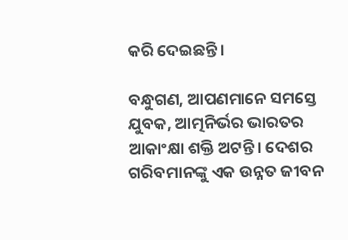କରି ଦେଇଛନ୍ତି।

ବନ୍ଧୁଗଣ, ଆପଣମାନେ ସମସ୍ତେ ଯୁବକ, ଆତ୍ମନିର୍ଭର ଭାରତର ଆକାଂକ୍ଷା ଶକ୍ତି ଅଟନ୍ତି। ଦେଶର ଗରିବମାନଙ୍କୁ ଏକ ଉନ୍ନତ ଜୀବନ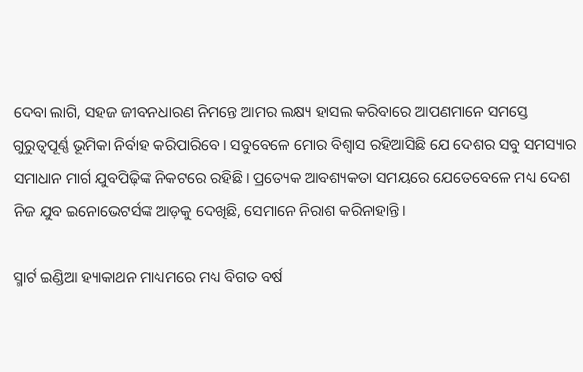ଦେବା ଲାଗି, ସହଜ ଜୀବନଧାରଣ ନିମନ୍ତେ ଆମର ଲକ୍ଷ୍ୟ ହାସଲ କରିବାରେ ଆପଣମାନେ ସମସ୍ତେ ଗୁରୁତ୍ୱପୂର୍ଣ୍ଣ ଭୂମିକା ନିର୍ବାହ କରିପାରିବେ। ସବୁବେଳେ ମୋର ବିଶ୍ୱାସ ରହିଆସିଛି ଯେ ଦେଶର ସବୁ ସମସ୍ୟାର ସମାଧାନ ମାର୍ଗ ଯୁବପିଢ଼ିଙ୍କ ନିକଟରେ ରହିଛି। ପ୍ରତ୍ୟେକ ଆବଶ୍ୟକତା ସମୟରେ ଯେତେବେଳେ ମଧ୍ୟ ଦେଶ ନିଜ ଯୁବ ଇନୋଭେଟର୍ସଙ୍କ ଆଡ଼କୁ ଦେଖିଛି, ସେମାନେ ନିରାଶ କରିନାହାନ୍ତି।

ସ୍ମାର୍ଟ ଇଣ୍ଡିଆ ହ୍ୟାକାଥନ ମାଧ୍ୟମରେ ମଧ୍ୟ ବିଗତ ବର୍ଷ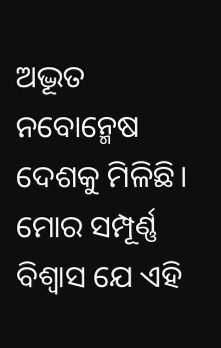ଅଦ୍ଭୂତ ନବୋନ୍ମେଷ ଦେଶକୁ ମିଳିଛି। ମୋର ସମ୍ପୂର୍ଣ୍ଣ ବିଶ୍ୱାସ ଯେ ଏହି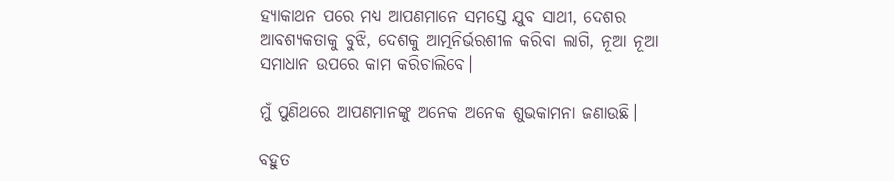ହ୍ୟାକାଥନ ପରେ ମଧ୍ୟ ଆପଣମାନେ ସମସ୍ତେ ଯୁବ ସାଥୀ, ଦେଶର ଆବଶ୍ୟକତାକୁ ବୁଝି, ଦେଶକୁ ଆତ୍ମନିର୍ଭରଶୀଳ କରିବା ଲାଗି, ନୂଆ ନୂଆ ସମାଧାନ ଉପରେ କାମ କରିଚାଲିବେ।

ମୁଁ ପୁଣିଥରେ ଆପଣମାନଙ୍କୁ ଅନେକ ଅନେକ ଶୁଭକାମନା ଜଣାଉଛି।

ବହୁତ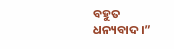ବହୁତ ଧନ୍ୟବାଦ।”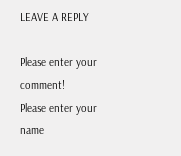LEAVE A REPLY

Please enter your comment!
Please enter your name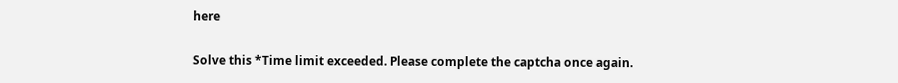here

Solve this *Time limit exceeded. Please complete the captcha once again.